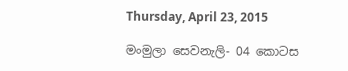Thursday, April 23, 2015

මංමුලා සෙවනැලි- 04 කොටස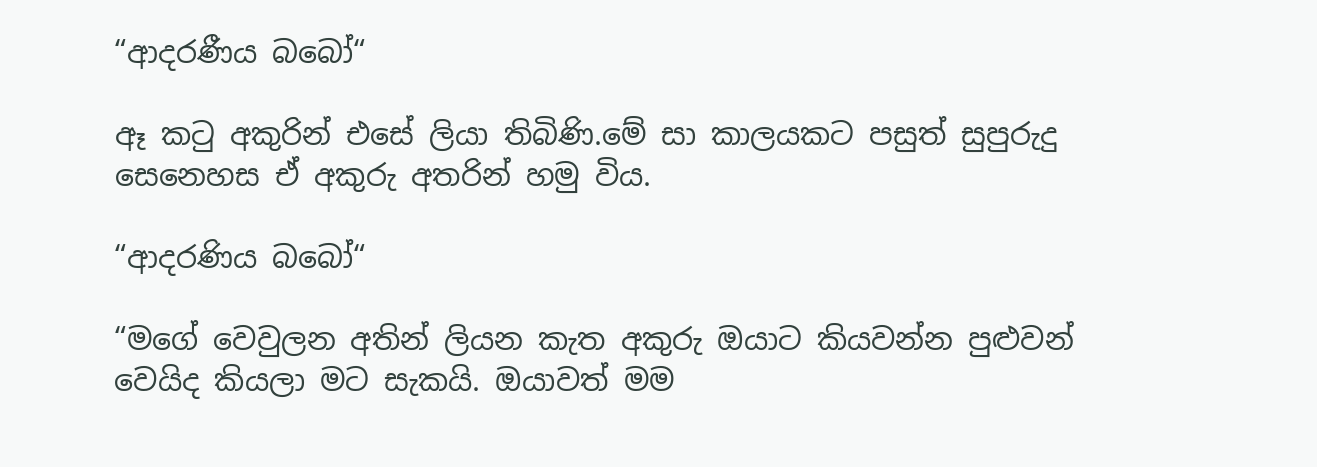“ආදරණීය බබෝ“

ඈ කටු අකුරින් එසේ ලියා තිබිණි.මේ සා කාලයකට පසුත් සුපුරුදු සෙනෙහස ඒ අකුරු අතරින් හමු විය.

“ආදරණිය බබෝ“

“මගේ වෙවුලන අතින් ලියන කැත අකුරු ඔයාට කියවන්න පුළුවන් වෙයිද කියලා මට සැකයි. ඔයාවත් මම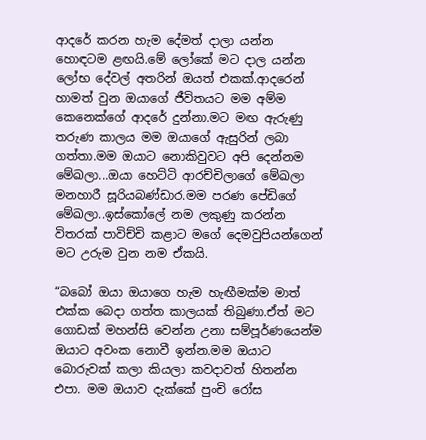ආදරේ කරන හැම දේමත් දාලා යන්න හොඳටම ළඟයි.මේ ලෝකේ මට දාල යන්න ලෝභ දේවල් අතරින් ඔයත් එකක්.ආදරෙන් හාමත් වුන ඔයාගේ ජීවිතයට මම අම්ම කෙනෙක්ගේ ආදරේ දුන්නා.මට මඟ ඇරුණු තරුණ කාලය මම ඔයාගේ ඇසුරින් ලබා ගත්තා.මම ඔයාට නොකිවුවට අපි දෙන්නම මේඛලා...ඔයා හෙට්ටි ආරච්චිලාගේ මේඛලා මනහාරී සූරියබණ්ඩාර.මම පරණ පේඩිගේ මේඛලා..ඉස්කෝලේ නම ලකුණු කරන්න විතරක් පාවිච්චි කළාට මගේ දෙමවුපියන්ගෙන් මට උරුම වුන නම ඒකයි.

“බබෝ ඔයා ඔයාගෙ හැම හැඟීමක්ම මාත් එක්ක බෙදා ගත්ත කාලයක් තිබුණා.ඒත් මට ගොඩක් මහන්සි වෙන්න උනා සම්පූර්ණයෙන්ම ඔයාට අවංක නොවී ඉන්න.මම ඔයාට බොරුවක් කලා කියලා කවදාවත් හිතන්න එපා. මම ඔයාව දැක්කේ පුංචි රෝස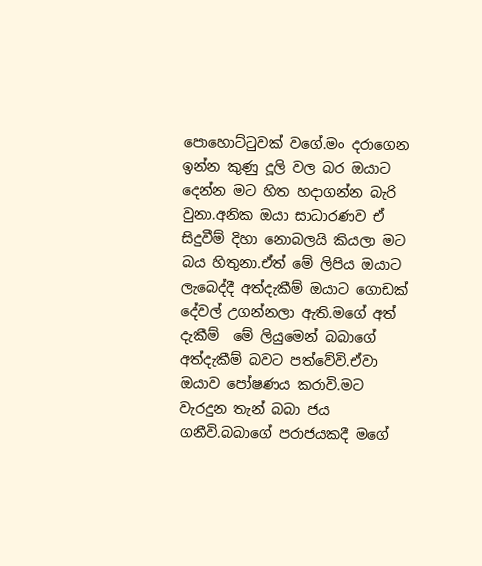පොහොට්ටුවක් වගේ.මං දරාගෙන  ඉන්න කුණු දූලි වල බර ඔයාට දෙන්න මට හිත හදාගන්න බැරි වුනා.අනික ඔයා සාධාරණව ඒ සිදුවීම් දිහා නොබලයි කියලා මට බය හිතුනා.ඒත් මේ ලිපිය ඔයාට ලැබෙද්දී අත්දැකීම් ඔයාට ගොඩක් දේවල් උගන්නලා ඇති.මගේ අත් දැකීම්  මේ ලියුමෙන් බබාගේ අත්දැකීම් බවට පත්වේවි.ඒවා ඔයාව පෝෂණය කරාවි.මට වැරදුන තැන් බබා ජය ගනීවි.බබාගේ පරාජයකදී මගේ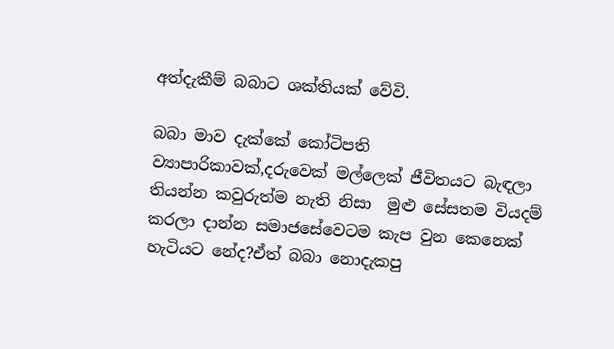අත්දැකීම් බබාට ශක්තියක් වේවි.

බබා මාව දැක්කේ කෝටිපති ව්‍යාපාරිකාවක්,දරුවෙක් මල්ලෙක් ජීවිතයට බැඳලා තියන්න කවුරුත්ම නැති නිසා  මුළු සේසතම වියදම් කරලා දාන්න සමාජසේවෙටම කැප වුන කෙනෙක් හැටියට නේද?ඒත් බබා නොදැකපු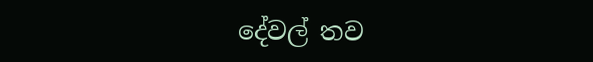දේවල් තව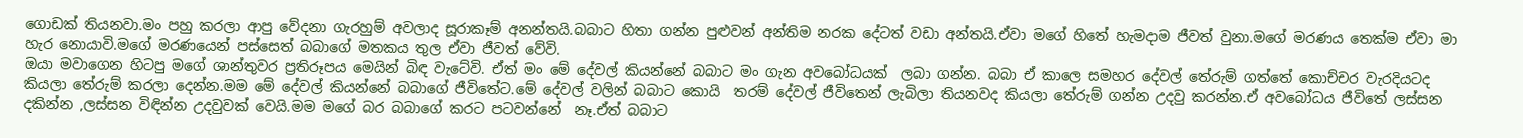ගොඩක් තියනවා.මං පහු කරලා ආපු වේදනා ගැරහුම් අවලාද සූරාකෑම් අනන්තයි.බබාට හිතා ගන්න පුළුවන් අන්තිම නරක දේටත් වඩා අන්තයි.ඒවා මගේ හිතේ හැමදාම ජීවත් වුනා.මගේ මරණය තෙක්ම ඒවා මා හැර නොයාවි.මගේ මරණයෙන් පස්සෙත් බබාගේ මතකය තුල ඒවා ජීවත් වේවි.
ඔයා මවාගෙන හිටපු මගේ ශාන්තුවර ප්‍රතිරූපය මෙයින් බිඳ වැටේවි. ඒත් මං මේ දේවල් කියන්නේ බබාට මං ගැන අවබෝධයක්  ලබා ගන්න. බබා ඒ කාලෙ සමහර දේවල් තේරුම් ගත්තේ කොච්චර වැරදියටද කියලා තේරුම් කරලා දෙන්න.මම මේ දේවල් කියන්නේ බබාගේ ජීවිතේට.මේ දේවල් වලින් බබාට කොයි  තරම් දේවල් ජීවිතෙන් ලැබිලා තියනවද කියලා තේරුම් ගන්න උදවු කරන්න.ඒ අවබෝධය ජීවිතේ ලස්සන දකින්න ,ලස්සන විඳින්න උදවුවක් වෙයි.මම මගේ බර බබාගේ කරට පටවන්නේ  නෑ.ඒත් බබාට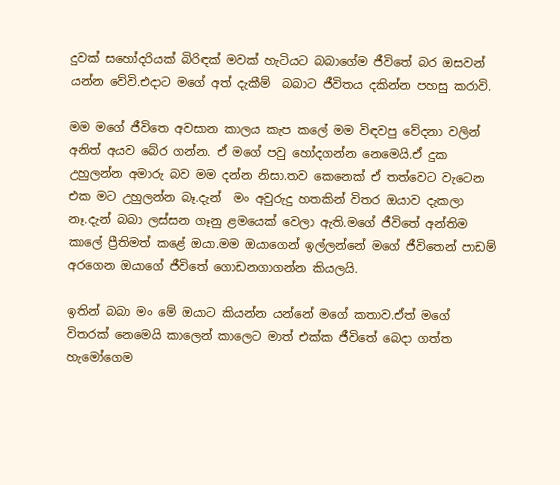දුවක් සහෝදරියක් බිරිඳක් මවක් හැටියට බබාගේම ජීවි‍තේ බර ඔසවන් යන්න වේවි.එදාට මගේ අත් දැකීම්  බබාට ජීවිතය දකින්න පහසු කරාවි.

මම මගේ ජීවිතෙ අවසාන කාලය කැප කලේ මම විඳවපු වේදනා වලින් අනිත් අයව බේර ගන්න. ඒ මගේ පවු හෝදගන්න නෙමෙයි.ඒ දුක උහුලන්න අමාරු බව මම දන්න නිසා.තව කෙනෙක් ඒ තත්වෙට වැටෙන එක මට උහුලන්න බෑ.දැන්  මං අවුරුදු හතකින් විතර ඔයාව දැකලා නෑ.දැන් බබා ලස්සන ගෑනු ළමයෙක් වෙලා ඇති.මගේ ජීවිතේ අන්තිම කාලේ ප්‍රීතිමත් කළේ ඔයා.මම ඔයාගෙන් ඉල්ලන්නේ මගේ ජීවිතෙන් පාඩම් අරගෙන ඔයාගේ ජීවිතේ ගොඩනගාගන්න කියලයි.

ඉතින් බබා මං මේ ඔයාට කියන්න යන්නේ මගේ කතාව.ඒත් මගේ විතරක් නෙමෙයි කාලෙන් කාලෙට මාත් එක්ක ජීවිතේ බෙදා ගත්ත හැමෝගෙම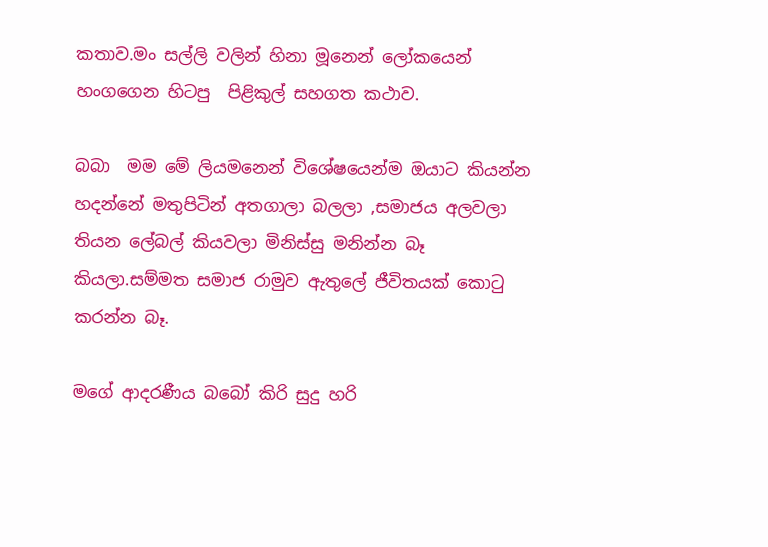කතාව.මං සල්ලි වලින් හිනා මූනෙන් ලෝකයෙන්  හංගගෙන හිටපු  පිළිකුල් සහගත කථාව.

බබා  මම මේ ලියමනෙන් විශේෂයෙන්ම ඔයාට කියන්න හදන්නේ මතුපිටින් අතගාලා බලලා ,සමාජය අලවලා තියන ලේබල් කියවලා මිනිස්සු මනින්න බෑ කියලා.සම්මත සමාජ රාමුව ඇතුලේ ජීවිතයක් කොටු කරන්න බෑ.

මගේ ආදරණීය බබෝ කිරි සුදු හරි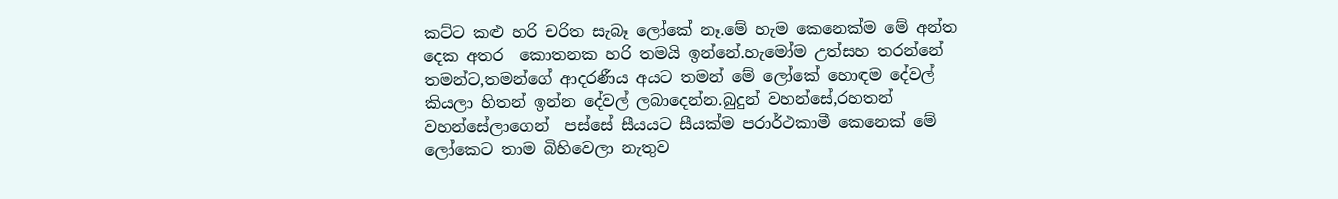කට්ට කළු හරි චරිත සැබෑ ලෝකේ නෑ.මේ හැම කෙනෙක්ම මේ අන්ත දෙක අතර  කොතනක හරි තමයි ඉන්නේ.හැමෝම උත්සහ තරන්නේ තමන්ට,තමන්ගේ ආදරණීය අයට තමන් මේ ලෝකේ හොඳම දේවල් කියලා හිතන් ඉන්න දේවල් ලබාදෙන්න.බුදුන් වහන්සේ,රහතන් වහන්සේලාගෙන්  පස්සේ සීයයට සීයක්ම පරාර්ථකාමී කෙනෙක් මේ ලෝකෙට තාම බිහිවෙලා නැතුව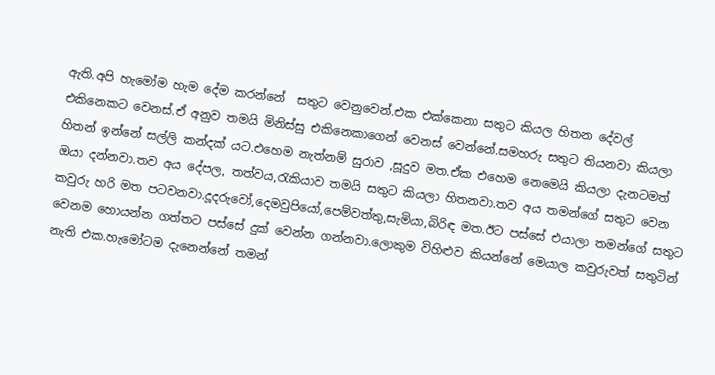ඇති.අපි හැමෝම හැම දේම කරන්නේ  සතුට වෙනුවෙන්.එක එක්කෙනා සතුට කියල හිතන දේවල් එකිනෙකට වෙනස්.ඒ අනුව තමයි මිනිස්සු එකිනෙකාගෙන් වෙනස් වෙන්නේ.සමහරු සතුට තියනවා කියලා හිතන් ඉන්නේ සල්ලි කන්දක් යට.එහෙම නැත්නම් සුරාව ,සූදුව මත.ඒක එහෙම නෙමෙයි කියලා දැනටමත් ඔයා දන්නවා.තව අය දේපල, තත්වය,රැකියාව තමයි සතුට කියලා හිතනවා.තව අය තමන්ගේ සතුට වෙන කවුරු හරි මත පටවනවා.දූදරුවෝ,දෙමවුපියෝ,පෙම්වත්තු,සැමියා,බිරිඳ මත.ඊට පස්සේ එයාලා තමන්ගේ සතුට වෙනම හොයන්න ගත්තට පස්සේ දුක් වෙන්න ගන්නවා.ලොකුම විහිළුව කියන්නේ මෙයාල කවුරුවත් සතුටින් නැති එක.හැමෝටම දැනෙන්නේ තමන්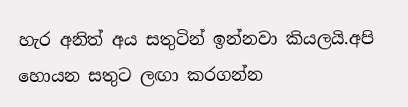හැර අනිත් අය සතුටින් ඉන්නවා කියලයි.අපි හොයන සතුට ලඟා කරගන්න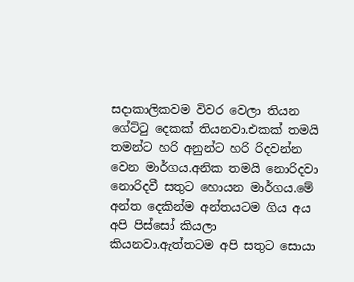සදාකාලිකවම විවර වෙලා තියන ගේට්ටු දෙකක් තියනවා.එකක් තමයි තමන්ට හරි අනුන්ට හරි රිදවන්න වෙන මාර්ගය.අනික තමයි නොරිදවා නොරිදවී සතුට හොයන මාර්ගය.මේ අන්ත දෙකින්ම අන්තයටම ගිය අය අපි පිස්සෝ කියලා කියනවා.ඇත්තටම අපි සතුට සොයා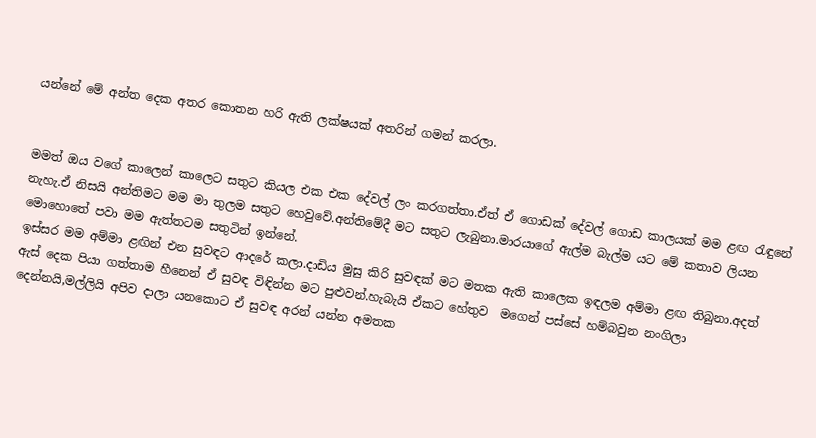යන්නේ මේ අන්ත දෙක අතර කොතන හරි ඇති ලක්ෂයක් අතරින් ගමන් කරලා.


මමත් ඔය වගේ කාලෙන් කාලෙට සතුට කියල එක එක දේවල් ලං කරගත්තා.ඒත් ඒ ගොඩක් දේවල් ගොඩ කාලයක් මම ළඟ රැඳුනේ නැහැ.ඒ නිසයි අන්තිමට මම මා තුලම සතුට හෙවුවේ.අන්තිමේදී මට සතුට ලැබුනා.මාරයාගේ ඇල්ම බැල්ම යට මේ කතාව ලියන මොහොතේ පවා මම ඇත්තටම සතුටින් ඉන්නේ.
ඉස්සර මම අම්මා ළඟින් එන සුවඳට ආදරේ කලා.දාඩිය මුසු කිරි සුවඳක් මට මතක ඇති කාලෙක ඉඳලම අම්මා ළඟ තිබුනා.අදත් ඇස් දෙක පියා ගත්තාම හීනෙන් ඒ සුවඳ විඳින්න මට පුළුවන්.හැබැයි ඒකට හේතුව  මගෙන් පස්සේ හම්බවුන නංගිලා දෙන්නයි,මල්ලියි අපිව දාලා යනකොට ඒ සුවඳ අරන් යන්න අමතක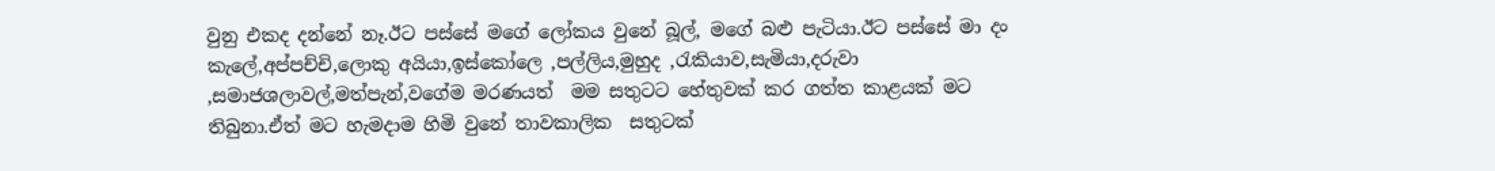වුනු එකද දන්නේ නෑ.ඊට පස්සේ මගේ ලෝකය වුනේ බූල්, මගේ බළු පැටියා.ඊට පස්සේ මා දං කැලේ,අප්පච්චි,ලොකු අයියා,ඉස්කෝලෙ ,පල්ලිය,මුහුද ,රැකියාව,සැමියා,දරුවා ,සමාජශලාවල්,මත්පැන්,වගේම මරණයත්  මම සතුටට හේතුවක් කර ගත්ත කාළයක් මට තිබුනා.ඒත් මට හැමදාම හිමි වුනේ තාවකාලික  සතුටක්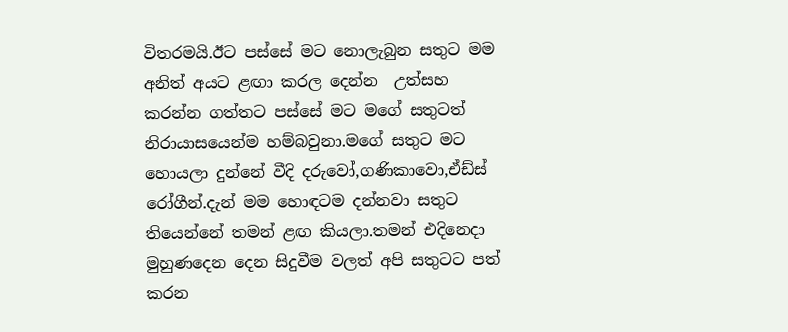විතරමයි.ඊට පස්සේ මට නොලැබුන සතුට මම අනිත් අයට ළඟා කරල දෙන්න  උත්සහ කරන්න ගත්තට පස්සේ මට මගේ සතුටත් නිරායාසයෙන්ම හම්බවුනා.මගේ සතුට මට හොයලා දුන්නේ වීදි දරුවෝ,ගණිකාවො,ඒඩ්ස් රෝගීන්.දැන් මම හොඳටම දන්නවා සතුට තියෙන්නේ තමන් ළඟ කියලා.තමන් එදිනෙදා මුහුණදෙන දෙන සිදුවීම වලත් අපි සතුටට පත් කරන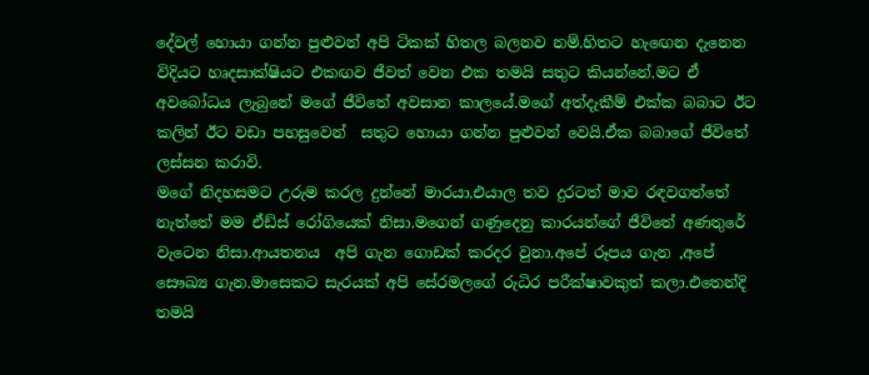දේවල් හොයා ගන්න පුළුවන් අපි ටිකක් හිතල බලනව නම්.හිතට හැඟෙන දැනෙන විදියට හෘදසාක්ෂියට එකඟව ජීවත් වෙන එක තමයි සතුට කියන්නේ.මට ඒ අවබෝධය ලැබුනේ මගේ ජීවිතේ අවසාන කාලයේ.මගේ අත්දැකීම් එක්ක බබාට ඊට කලින් ඊට වඩා පහසුවෙන්  සතුට හොයා ගන්න පුළුවන් වෙයි.ඒක බබාගේ ජීවිතේ ලස්සන කරාවි.
මගේ නිදහසමට උරුම කරල දුන්නේ මාරයා.එයාල තව දුරටත් මාව රඳවගත්තේ නැත්තේ මම ඒඩ්ස් රෝගියෙක් නිසා.මගෙන් ගණුදෙනු කාරයන්ගේ ජීවිතේ අණතුරේ වැ‍ටෙන නිසා.ආයතනය  අපි ගැන ගොඩක් කරදර වුනා.අපේ රූපය ගැන ,අපේ සෞඛ්‍ය ගැන.මාසෙකට සැරයක් අපි සේරමලගේ රුධිර පරීක්ෂාවකුත් කලා.එතෙන්දි තමයි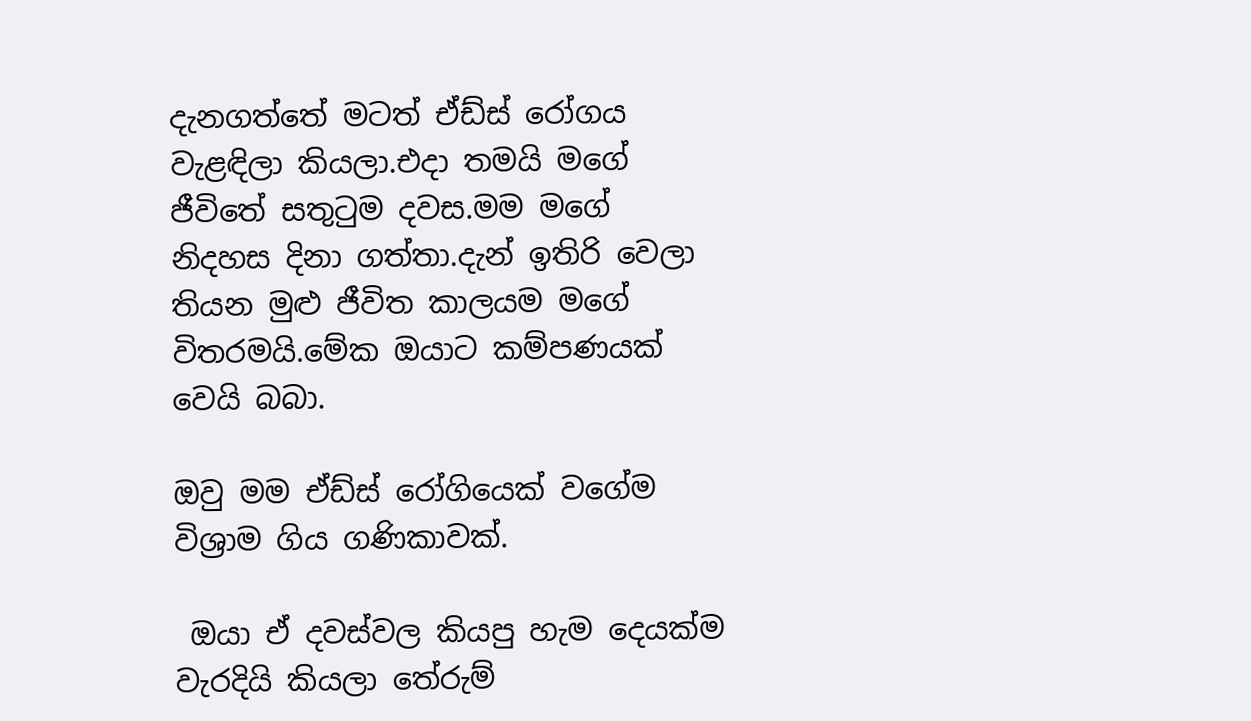දැනගත්තේ මටත් ඒඩ්ස් රෝගය වැළඳිලා කියලා.එදා තමයි මගේ ජීවිතේ සතුටුම දවස.මම මගේ නිදහස දිනා ගත්තා.දැන් ඉතිරි වෙලා තියන මුළු ජීවිත කාලයම මගේ විතරමයි.මේක ඔයාට කම්පණයක් වෙයි බබා.

ඔවු මම ඒඩ්ස් රෝගියෙක් වගේම විශ්‍රාම ගිය ගණිකාවක්.

 ඔයා ඒ දවස්වල කියපු හැම දෙයක්ම වැරදියි කියලා තේරුම්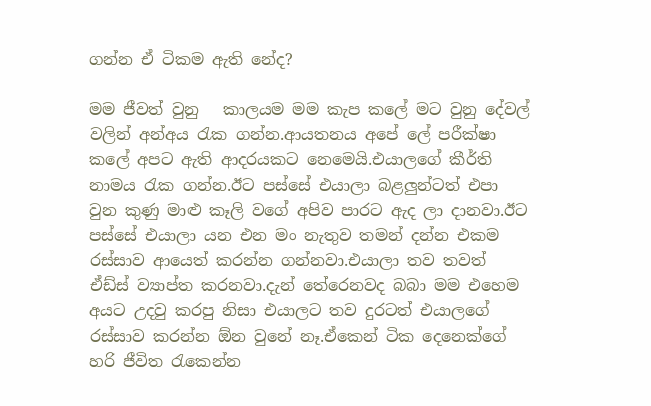ගන්න ඒ ටිකම ඇති නේද?

මම ජීවත් වුනු   කාලයම මම කැප කලේ මට වුනු දේවල් වලින් අන්අය රැක ගන්න.ආයතනය අපේ ලේ පරීක්ෂා කලේ අපට ඇති ආදරයකට නෙමෙයි.එයාලගේ කීර්ති  නාමය රැක ගන්න.ඊට පස්සේ එයාලා බළලුන්ටත් එපා වුන කුණු මාළු කෑලි වගේ අපිව පාරට ඇද ලා දානවා.ඊට පස්සේ එයාලා යන එන මං නැතුව තමන් දන්න එකම රස්සාව ආයෙත් කරන්න ගන්නවා.එයාලා තව තවත් ඒඩ්ස් ව්‍යාප්ත කරනවා.දැන් තේරෙනවද බබා මම එහෙම අයට උදවු කරපු නිසා එයාලට තව දුරටත් එයාලගේ රස්සාව කරන්න ඕන වුනේ නෑ.ඒකෙන් ටික දෙනෙක්ගේ හරි ජීවිත රැකෙන්න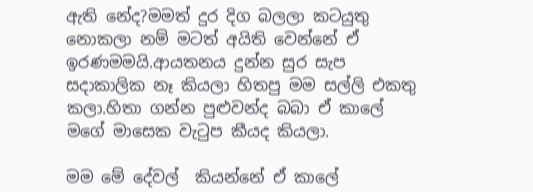ඇති නේද?මමත් දුර දිග බලලා කටයුතු නොකලා නම් මටත් අයිති වෙන්නේ ඒ ඉරණමමයි.ආයතනය දුන්න සුර සැප සදාකාලික නෑ කියලා හිතපු මම සල්ලි එකතු කලා.හිතා ගන්න පුළුවන්ද බබා ඒ කාලේ මගේ මාසෙක වැටුප කීයද කියලා.

මම මේ දේවල්  කියන්නේ ඒ කාලේ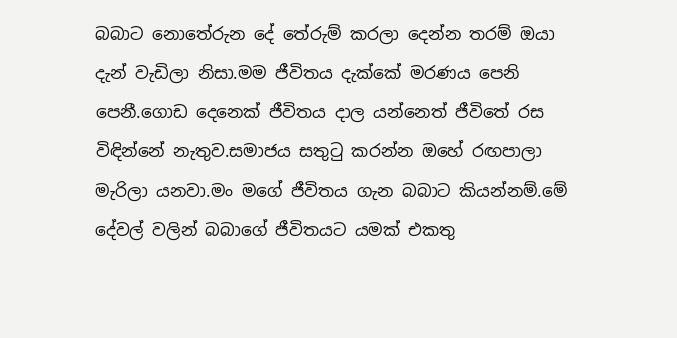බබාට නොතේරුන දේ තේරුම් කරලා දෙන්න තරම් ඔයා දැන් වැඩිලා නිසා.මම ජීවිතය දැක්කේ මරණය පෙනි පෙනී.ගොඩ දෙනෙක් ජීවිතය දාල යන්නෙත් ජීවිතේ රස විඳින්නේ නැතුව.සමාජය සතුටු කරන්න ඔහේ රඟපාලා මැරිලා යනවා.මං මගේ ජීවිතය ගැන බබාට කියන්නම්.මේ දේවල් වලින් බබාගේ ජීවිතයට යමක් එකතු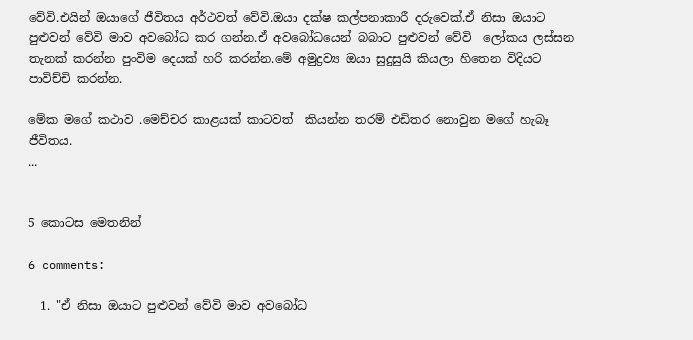වේවි.එයින් ඔයාගේ ජීවිතය අර්ථවත් වේවි.ඔයා දක්ෂ කල්පනාකාරී දරුවෙක්.ඒ නිසා ඔයාට පුළුවන් වේවි මාව අවබෝධ කර ගන්න.ඒ අවබෝධයෙන් බබාට පුළුවන් වේවි  ලෝකය ලස්සන තැනක් කරන්න පුංවිම දෙයක් හරි කරන්න.මේ අමුද්‍රව්‍ය ඔයා සුදුසුයි කියලා හිතෙන විදියට පාවිච්චි කරන්න.

මේක මගේ කථාව .මෙච්චර කාළයක් කාටවත්  කියන්න තරම් එඩිතර නොවුන මගේ හැබෑ ජීවිතය.
...


5 කොටස මෙතනින්

6 comments:

  1. "ඒ නිසා ඔයාට පුළුවන් වේවි මාව අවබෝධ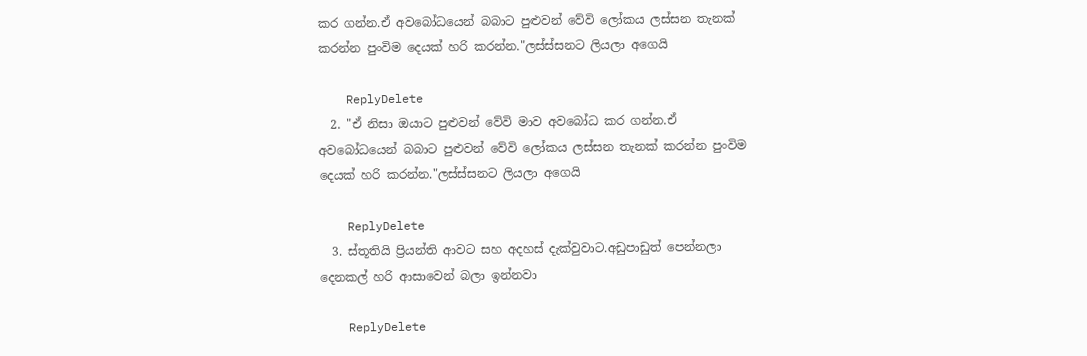කර ගන්න.ඒ අවබෝධයෙන් බබාට පුළුවන් වේවි ලෝකය ලස්සන තැනක් කරන්න පුංවිම දෙයක් හරි කරන්න."ලස්ස්සනට ලියලා අගෙයි

    ReplyDelete
  2. "ඒ නිසා ඔයාට පුළුවන් වේවි මාව අවබෝධ කර ගන්න.ඒ අවබෝධයෙන් බබාට පුළුවන් වේවි ලෝකය ලස්සන තැනක් කරන්න පුංවිම දෙයක් හරි කරන්න."ලස්ස්සනට ලියලා අගෙයි

    ReplyDelete
  3. ස්තූතියි ප්‍රියන්ති ආවට සහ අදහස් දැක්වුවාට.අඩුපාඩුත් පෙන්නලා දෙනකල් හරි ආසාවෙන් බලා ඉන්නවා

    ReplyDelete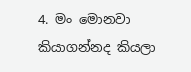4. මං මොනවා කියාගන්නද කියලා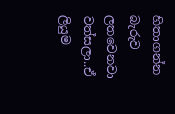හිතාගන්න බැරුව ලතවෙනවා වත්සලා..ඒ ලියුම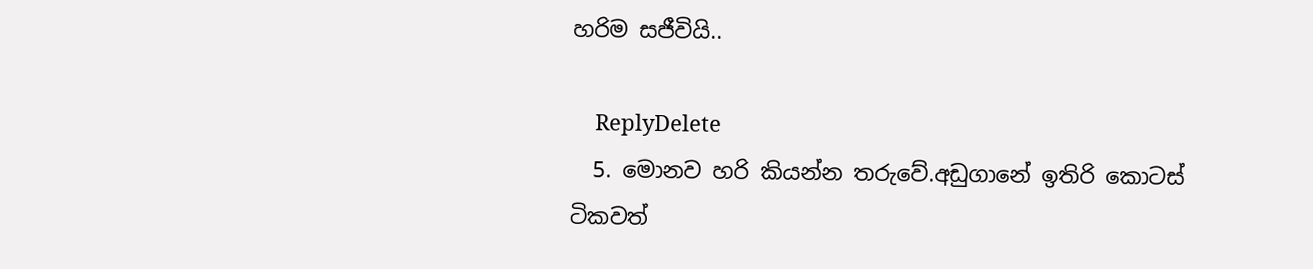හරිම සජීවියි..

    ReplyDelete
  5. මොනව හරි කියන්න තරුවේ.අඩුගානේ ඉතිරි කොටස් ටිකවත්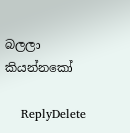බලලා කියන්නකෝ

    ReplyDelete